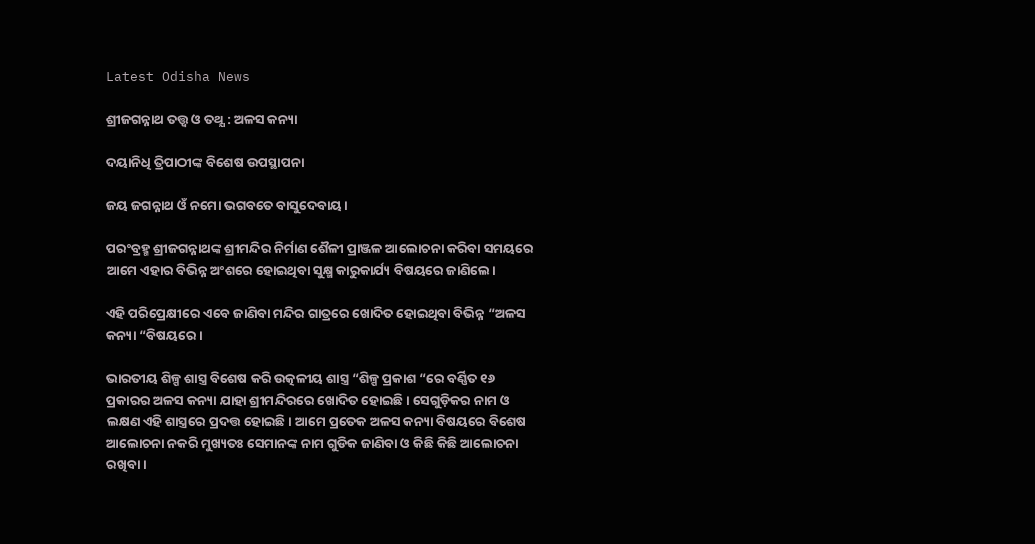Latest Odisha News

ଶ୍ରୀଜଗନ୍ନାଥ ତତ୍ତ୍ଵ ଓ ତଥ୍ଯ : ଅଳସ କନ୍ୟା

ଦୟାନିଧି ତ୍ରିପାଠୀଙ୍କ ବିଶେଷ ଉପସ୍ଥାପନା

ଜୟ ଜଗନ୍ନାଥ ଓଁ ନମୋ ଭଗବତେ ବାସୁଦେବାୟ।

ପରଂବ୍ରହ୍ମ ଶ୍ରୀଜଗନ୍ନାଥଙ୍କ ଶ୍ରୀମନ୍ଦିର ନିର୍ମାଣ ଶୈଳୀ ପ୍ରାଞ୍ଜଳ ଆଲୋଚନା କରିବା ସମୟରେ ଆମେ ଏହାର ବିଭିନ୍ନ ଅଂଶରେ ହୋଇଥିବା ସୁକ୍ଷ୍ମ କାରୁକାର୍ଯ୍ୟ ବିଷୟରେ ଜାଣିଲେ।

ଏହି ପରିପ୍ରେକ୍ଷୀରେ ଏବେ ଜାଣିବା ମନ୍ଦିର ଗାତ୍ରରେ ଖୋଦିତ ହୋଇଥିବା ବିଭିନ୍ନ “ଅଳସ କନ୍ୟା “ବିଷୟରେ।

ଭାରତୀୟ ଶିଳ୍ପ ଶାସ୍ତ୍ର ବିଶେଷ କରି ଉତ୍କଳୀୟ ଶାସ୍ତ୍ର “ଶିଳ୍ପ ପ୍ରକାଶ “ରେ ବର୍ଣ୍ଣିତ ୧୬ ପ୍ରକାରର ଅଳସ କନ୍ୟା ଯାହା ଶ୍ରୀମନ୍ଦିରରେ ଖୋଦିତ ହୋଇଛି । ସେଗୁଡ଼ିକର ନାମ ଓ ଲକ୍ଷଣ ଏହି ଶାସ୍ତ୍ରରେ ପ୍ରଦତ୍ତ ହୋଇଛି। ଆମେ ପ୍ରତେକ ଅଳସ କନ୍ୟା ବିଷୟରେ ବିଶେଷ ଆଲୋଚନା ନକରି ମୁଖ୍ୟତଃ ସେମାନଙ୍କ ନାମ ଗୁଡିକ ଜାଣିବା ଓ କିଛି କିଛି ଆଲୋଚନା ରଖିବା।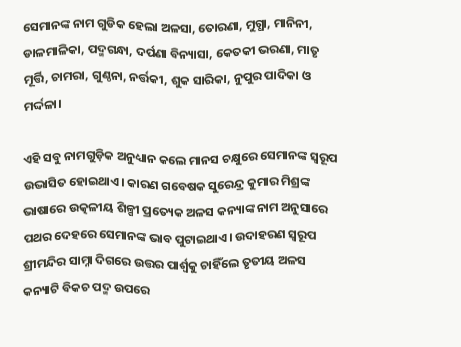ସେମାନଙ୍କ ନାମ ଗୁଡିକ ହେଲା ଅଳସା, ତୋରଣା, ମୁଗ୍ଧା, ମାନିନୀ, ଡାଳମାଳିକା, ପଦ୍ମଗନ୍ଧା, ଦର୍ପଣା ବିନ୍ୟାସା, କେତକୀ ଭରଣା, ମାତୃ ମୂର୍ତ୍ତି, ଚାମରା, ଗୁଣ୍ଠନା, ନର୍ତ୍ତକୀ, ଶୁକ ସାରିକା, ନୁପୁର ପାଦିକା ଓ ମର୍ଦ୍ଦଳା।

ଏହି ସବୁ ନାମଗୁଡ଼ିକ ଅନୁଧ୍ୟାନ କଲେ ମାନସ ଚକ୍ଷୁରେ ସେମାନଙ୍କ ସ୍ୱରୂପ ଉଦ୍ଭାସିତ ହୋଇଥାଏ। କାରଣ ଗବେଷକ ସୁରେନ୍ଦ୍ର କୁମାର ମିଶ୍ରଙ୍କ ଭାଷାରେ ଉତ୍କଳୀୟ ଶିଳ୍ପୀ ପ୍ରତ୍ୟେକ ଅଳସ କନ୍ୟାଙ୍କ ନାମ ଅନୁସାରେ ପଥର ଦେହରେ ସେମାନଙ୍କ ଭାବ ପୁଟାଇଥାଏ। ଉଦାହରଣ ସ୍ୱରୂପ ଶ୍ରୀମନ୍ଦିର ସାମ୍ନା ଦିଗରେ ଉତ୍ତର ପାର୍ଶ୍ଵକୁ ଚାହିଁଲେ ତୃତୀୟ ଅଳସ କନ୍ୟାଟି ବିକଚ ପଦ୍ମ ଉପରେ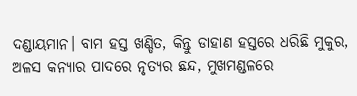ଦଣ୍ଡାୟମାନ। ବାମ ହସ୍ତ ଖଣ୍ଡିତ, କିନ୍ତୁ ଡାହାଣ ହସ୍ତରେ ଧରିଛି ମୁକୁର, ଅଳସ କନ୍ୟାର ପାଦରେ ନୃତ୍ୟର ଛନ୍ଦ, ମୁଖମଣ୍ଡଳରେ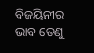ବିଜୟିନୀର ଭାବ ତେଣୁ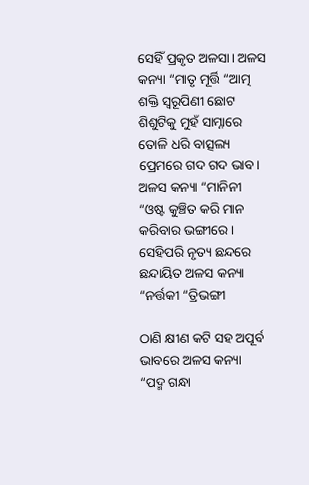ସେହିଁ ପ୍ରକୃତ ଅଳସା। ଅଳସ କନ୍ୟା “ମାତୃ ମୂର୍ତ୍ତି “ଆତ୍ମ ଶକ୍ତି ସ୍ୱରୂପିଣୀ ଛୋଟ ଶିଶୁଟିକୁ ମୁହଁ ସାମ୍ନାରେ ତୋଳି ଧରି ବାତ୍ସଲ୍ୟ ପ୍ରେମରେ ଗଦ ଗଦ ଭାବ। ଅଳସ କନ୍ୟା “ମାନିନୀ “ଓଷ୍ଟ କୁଞ୍ଚିତ କରି ମାନ କରିବାର ଭଙ୍ଗୀରେ। ସେହିପରି ନୃତ୍ୟ ଛନ୍ଦରେ ଛନ୍ଦାୟିତ ଅଳସ କନ୍ୟା “ନର୍ତ୍ତକୀ “ତ୍ରିଭଙ୍ଗୀ

ଠାଣି କ୍ଷୀଣ କଟି ସହ ଅପୂର୍ବ ଭାବରେ ଅଳସ କନ୍ୟା “ପଦ୍ମ ଗନ୍ଧା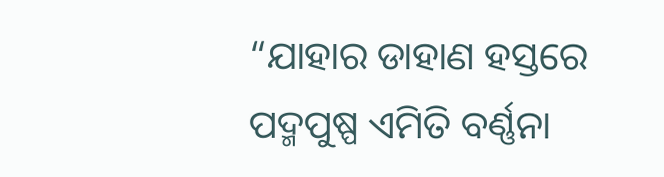“ଯାହାର ଡାହାଣ ହସ୍ତରେ ପଦ୍ମପୁଷ୍ପ ଏମିତି ବର୍ଣ୍ଣନା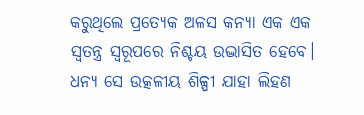କରୁଥିଲେ ପ୍ରତ୍ୟେକ ଅଳସ କନ୍ୟା ଏକ ଏକ ସ୍ୱତନ୍ତ୍ର ସ୍ୱରୂପରେ ନିଶ୍ଚୟ ଉଦ୍ଭାସିତ ହେବେ। ଧନ୍ୟ ସେ ଉତ୍କଳୀୟ ଶିଳ୍ପୀ ଯାହା ଲିହଣ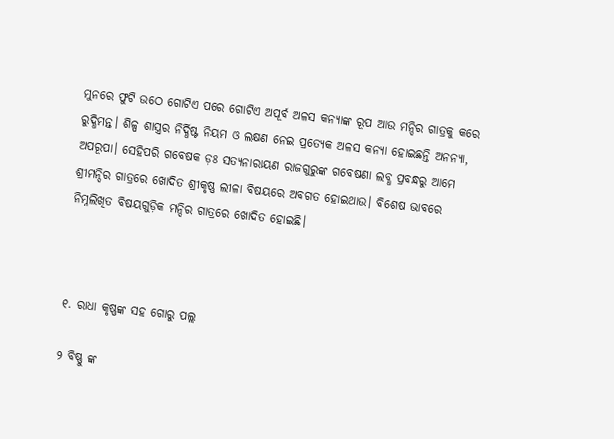ମୁନରେ ଫୁଟି ଉଠେ ଗୋଟିଏ ପରେ ଗୋଟିଏ ଅପୂର୍ବ ଅଳସ କନ୍ୟାଙ୍କ ରୂପ ଆଉ ମନ୍ଦିର ଗାତ୍ରକୁ କରେ ରୁଦ୍ଧିମନ୍ତ। ଶିଳ୍ପ ଶାସ୍ତ୍ରର ନିର୍ଦ୍ଧିଷ୍ଟ ନିୟମ ଓ ଲକ୍ଷଣ ନେଇ ପ୍ରତ୍ୟେକ ଅଳସ କନ୍ୟା ହୋଇଛନ୍ତି ଅନନ୍ୟା, ଅପରୂପା। ସେହିପରି ଗବେଷକ ଡ଼ଃ ସତ୍ୟନାରାୟଣ ରାଜଗୁରୁଙ୍କ ଗବେଷଣା ଲବ୍ଧ ପ୍ରବନ୍ଧରୁ ଆମେ ଶ୍ରୀମନ୍ଦିର ଗାତ୍ରରେ ଖୋଦିତ ଶ୍ରୀକୃଷ୍ଣ ଲୀଳା ବିଷୟରେ ଅବଗତ ହୋଇଥାଉ। ବିଶେଷ ଭାବରେ ନିମ୍ନଲିଖିତ ବିଷୟଗୁଡ଼ିକ ମନ୍ଦିର ଗାତ୍ରରେ ଖୋଦିତ ହୋଇଛି।



୧. ରାଧା କୃଷ୍ଣଙ୍କ ସହ ଗୋରୁ ପଲ୍ଲ

୨ ବିଷ୍ଣୁ ଙ୍କ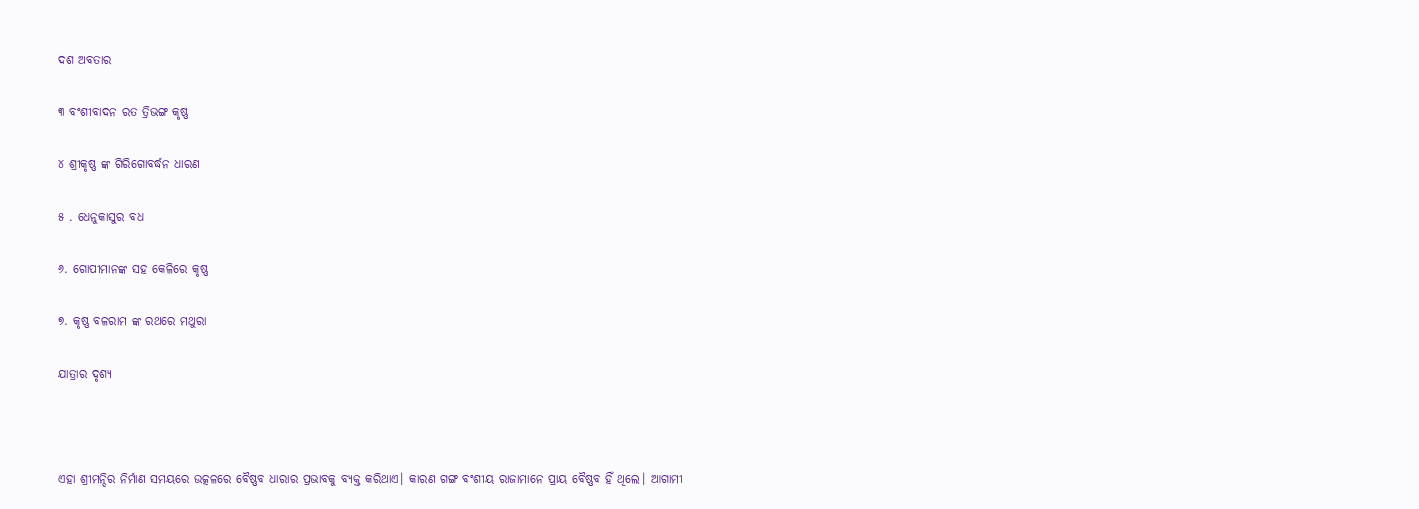ଦଶ ଅବତାର

୩ ବଂଶୀବାଦନ ରତ ତ୍ରିଭଙ୍ଗ କୃଷ୍ଣ

୪ ଶ୍ରୀକୃଷ୍ଣ ଙ୍କ ଗିରିଗୋବର୍ଦ୍ଧନ ଧାରଣ

୫ . ଧେନୁକାସୁର ବଧ

୬. ଗୋପୀମାନଙ୍କ ସହ କେଳିରେ କୃଷ୍ଣ

୭. କୃଷ୍ଣ ବଳରାମ ଙ୍କ ରଥରେ ମଥୁରା

ଯାତ୍ରାର ଦୃଶ୍ୟ



ଏହା ଶ୍ରୀମନ୍ଦିର ନିର୍ମାଣ ସମୟରେ ଉତ୍କଳରେ ବୈଷ୍ଣବ ଧାରାର ପ୍ରଭାବକୁ ବ୍ୟକ୍ତ କରିଥାଏ। କାରଣ ଗଙ୍ଗ ବଂଶୀୟ ରାଜାମାନେ ପ୍ରାୟ ବୈଷ୍ଣବ ହିଁ ଥିଲେ। ଆଗାମୀ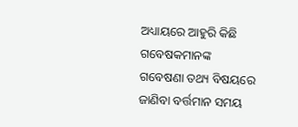ଅଧ୍ୟାୟରେ ଆହୁରି କିଛି ଗବେଷକମାନଙ୍କ ଗବେଷଣା ତଥ୍ୟ ବିଷୟରେ ଜାଣିବା ବର୍ତ୍ତମାନ ସମୟ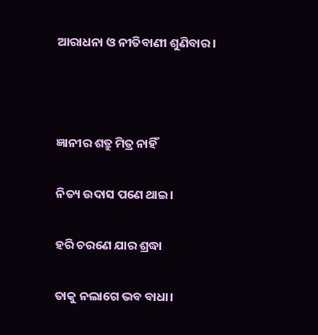ଆରାଧନା ଓ ନୀତିବାଣୀ ଶୁଣିବାର।



ଜ୍ଞାନୀର ଶତ୍ରୁ ମିତ୍ର ନାହିଁ

ନିତ୍ୟ ଉଦାସ ପଣେ ଥାଇ।

ହରି ଚରଣେ ଯାର ଶ୍ରଦ୍ଧା

ତାକୁ ନଲାଗେ ଭବ ବାଧା।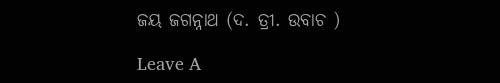ଜୟ ଜଗନ୍ନାଥ (ଦ. ତ୍ରୀ. ଉବାଚ )

Leave A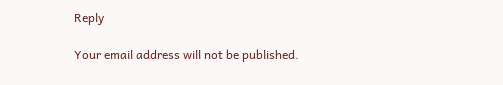Reply

Your email address will not be published.